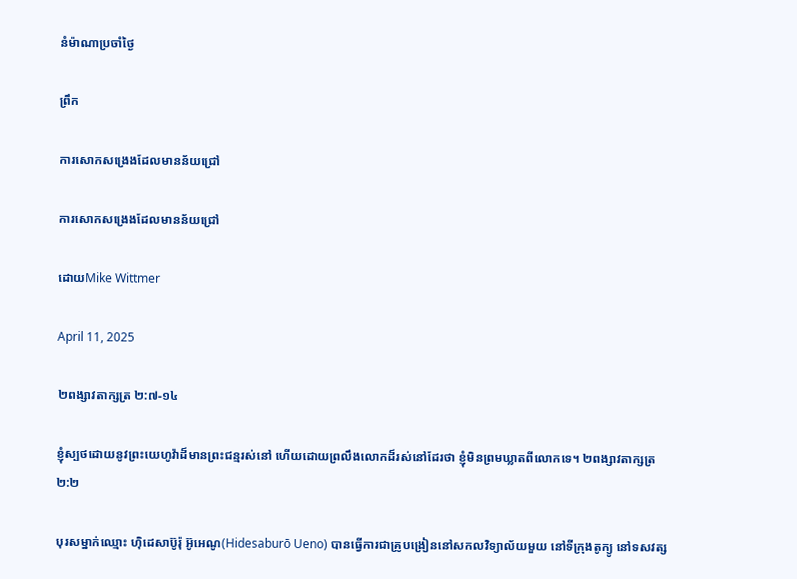នំម៉ាណាប្រចាំថ្ងៃ

ព្រឹក

ការសោកសង្រេងដែលមានន័យជ្រៅ

ការសោកសង្រេងដែលមានន័យជ្រៅ

ដោយMike Wittmer

April 11, 2025

២ពង្សាវតាក្សត្រ ២:៧-១៤

ខ្ញុំស្បថដោយនូវព្រះយេហូវ៉ាដ៏មានព្រះជន្មរស់នៅ ហើយដោយព្រលឹងលោកដ៏រស់នៅដែរថា ខ្ញុំមិនព្រមឃ្លាតពីលោកទេ។ ២ពង្សាវតាក្សត្រ ២:២

បុរសម្នាក់ឈ្មោះ ហ៊ិដេសាប៊ូរ៉ុ អ៊ូអេណូ(Hidesaburō Ueno) បានធ្វើការជាគ្រូបង្រៀននៅសកលវិទ្យាល័យមួយ នៅទីក្រុងតូក្យូ នៅទសវត្ស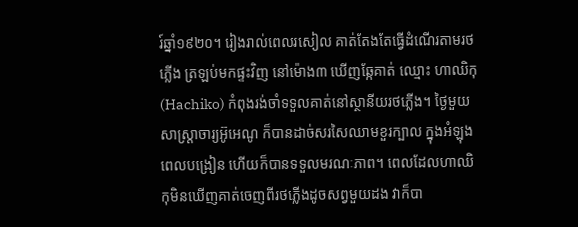រ៍ឆ្នាំ១៩២០។ រៀងរាល់ពេលរសៀល គាត់តែងតែធ្វើដំណើរតាមរថភ្លើង ត្រឡប់មកផ្ទះវិញ នៅម៉ោង៣ ឃើញឆ្កែគាត់ ឈ្មោះ ហាឈិកុ(Hachiko) កំពុងរង់ចាំទទួលគាត់នៅស្ថានីយរថភ្លើង។ ថ្ងៃមួយ សាស្ត្រាចារ្យអ៊ូអេណូ ក៏បានដាច់សរសៃឈាមខួរក្បាល ក្នុងអំឡុងពេលបង្រៀន ហើយក៏បានទទួលមរណៈភាព។ ពេលដែលហាឈិកុមិនឃើញគាត់ចេញពីរថភ្លើងដូចសព្វមួយដង វាក៏បា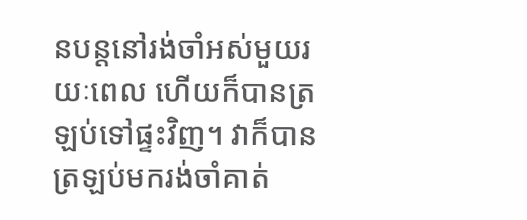នបន្តនៅរង់ចាំអស់មួយរយៈពេល ហើយក៏បានត្រឡប់ទៅផ្ទះវិញ។ វាក៏បានត្រឡប់មករង់ចាំគាត់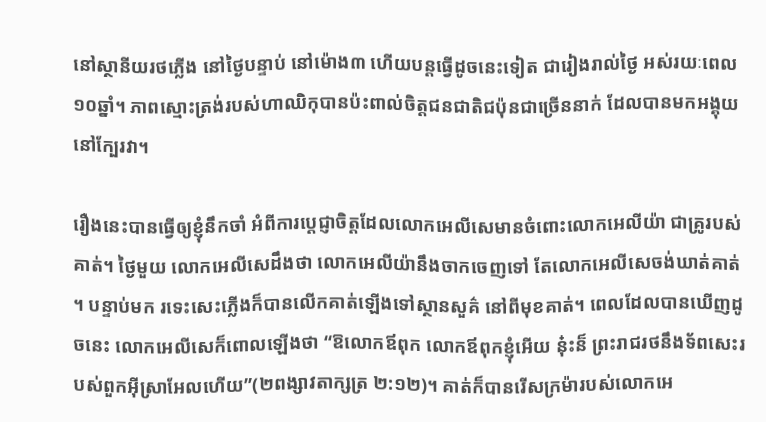នៅស្ថានីយរថភ្លើង នៅថ្ងៃបន្ទាប់ នៅម៉ោង៣ ហើយបន្តធ្វើដូចនេះទៀត ជារៀងរាល់ថ្ងៃ អស់រយៈពេល១០ឆ្នាំ។ ភាពស្មោះត្រង់របស់ហាឈិកុបានប៉ះពាល់ចិត្តជនជាតិជប៉ុនជាច្រើននាក់ ដែលបានមកអង្គុយនៅក្បែរវា។

រឿងនេះបានធ្វើឲ្យខ្ញុំនឹកចាំ អំពីការប្តេជ្ញាចិត្តដែលលោកអេលីសេមានចំពោះលោកអេលីយ៉ា ជាគ្រូរបស់គាត់។ ថ្ងៃមួយ លោកអេលីសេដឹងថា លោកអេលីយ៉ានឹងចាកចេញទៅ តែលោកអេលីសេចង់ឃាត់គាត់។ បន្ទាប់មក រទេះសេះភ្លើងក៏បានលើកគាត់ឡើងទៅស្ថានសួគ៌ នៅពីមុខគាត់។ ពេលដែលបានឃើញដូចនេះ លោកអេលីសេក៏ពោលឡើងថា “ឱលោកឪពុក លោកឪពុកខ្ញុំអើយ នុ៎ះន៏ ព្រះ‌រាជ‌រថនឹងទ័ពសេះរបស់ពួកអ៊ីស្រាអែលហើយ”(២ពង្សាវតាក្សត្រ ២:១២)។ គាត់ក៏បានរើសក្រម៉ារបស់លោកអេ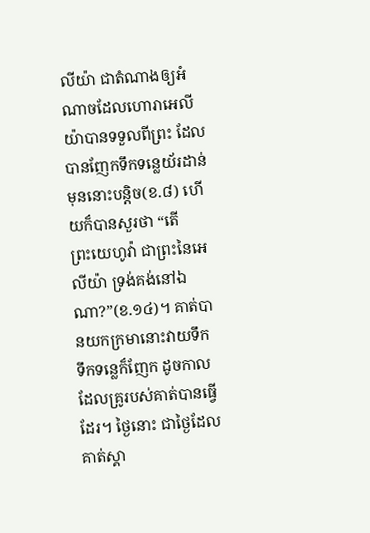លីយ៉ា ជាតំណាងឲ្យអំណាចដែលហោរាអេលីយ៉ាបានទទួលពីព្រះ ដែលបានញែកទឹកទន្លេយ័រដាន់ មុននោះបនិ្តច(ខ.៨) ហើយក៏បានសួរថា “តើព្រះ‌យេហូវ៉ា ជាព្រះនៃអេលីយ៉ា ទ្រង់គង់នៅឯណា?”(ខ.១៤)។ គាត់បានយកក្រមានោះវាយទឹក ទឹកទន្លេក៏ញែក ដូចកាលដែលគ្រូរបស់គាត់បានធ្វើដែរ។ ថ្ងៃនោះ ជាថ្ងៃដែលគាត់ស្គា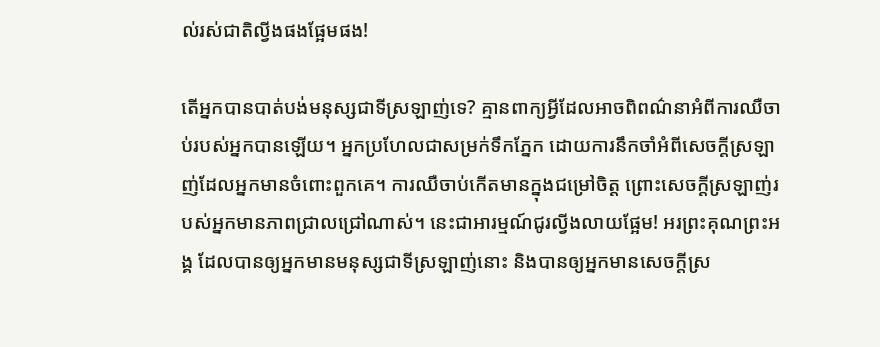ល់រស់ជាតិល្វីងផងផ្អែមផង!

តើអ្នកបានបាត់បង់មនុស្សជាទីស្រឡាញ់ទេ? គ្មានពាក្យអ្វីដែលអាចពិពណ៌នាអំពីការឈឺចាប់របស់អ្នកបានឡើយ។ អ្នកប្រហែលជាសម្រក់ទឹកភ្នែក ដោយការនឹកចាំអំពីសេចក្តីស្រឡាញ់ដែលអ្នកមានចំពោះពួកគេ។ ការឈឺចាប់កើតមានក្នុងជម្រៅចិត្ត ព្រោះសេចក្តីស្រឡាញ់របស់អ្នកមានភាពជ្រាលជ្រៅណាស់។ នេះជាអារម្មណ៍ជូរល្វីងលាយផ្អែម! អរព្រះគុណព្រះអង្គ ដែលបានឲ្យអ្នកមានមនុស្សជាទីស្រឡាញ់នោះ និងបានឲ្យអ្នកមានសេចក្តីស្រ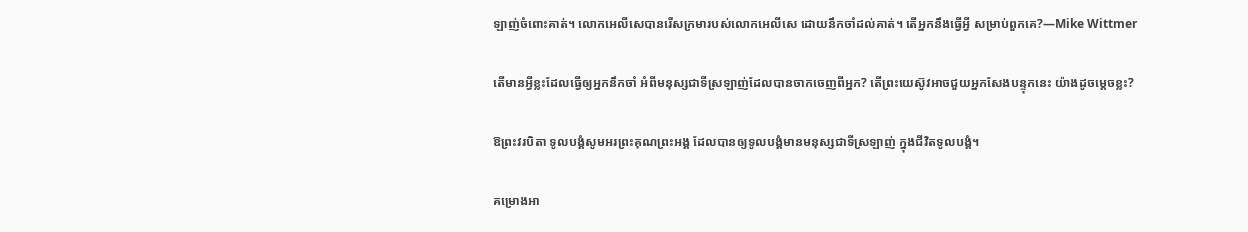ឡាញ់ចំពោះគាត់។ លោកអេលីសេបានរើសក្រមារបស់លោកអេលីសេ ដោយនឹកចាំដល់គាត់។ តើអ្នកនឹងធ្វើអ្វី សម្រាប់ពួកគេ?—Mike Wittmer

តើមានអ្វីខ្លះដែលធ្វើឲ្យអ្នកនឹកចាំ អំពីមនុស្សជាទីស្រឡាញ់ដែលបានចាកចេញពីអ្នក? តើព្រះយេស៊ូវអាចជួយអ្នកសែងបន្ទុកនេះ យ៉ាងដូចម្តេចខ្លះ?

ឱព្រះវរបិតា ទូលបង្គំសូមអរព្រះគុណព្រះអង្គ ដែលបានឲ្យទូលបង្គំមានមនុស្សជាទីស្រឡាញ់ ក្នុងជីវិតទូលបង្គំ។

គម្រោងអា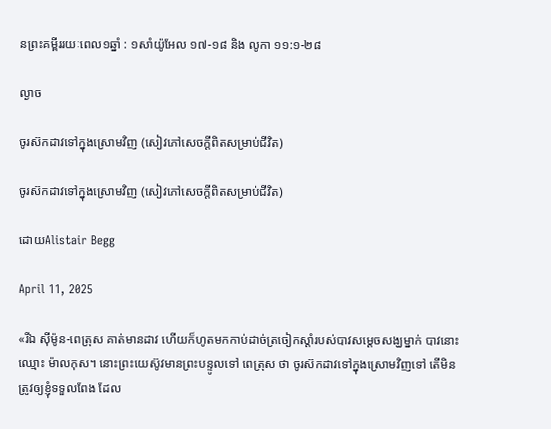នព្រះគម្ពីររយៈពេល១ឆ្នាំ : ១សាំយ៉ូអែល ១៧-១៨ និង លូកា ១១:១-២៨

ល្ងាច

ចូរស៊កដាវទៅក្នុងស្រោមវិញ (សៀវភៅសេចក្ដីពិតសម្រាប់ជីវិត)

ចូរស៊កដាវទៅក្នុងស្រោមវិញ (សៀវភៅសេចក្ដីពិតសម្រាប់ជីវិត)

ដោយAlistair Begg

April 11, 2025

«រីឯ ស៊ីម៉ូន-ពេត្រុស គាត់មានដាវ ហើយក៏ហូតមកកាប់ដាច់ត្រចៀកស្តាំរបស់បាវសម្ដេចសង្ឃម្នាក់ បាវនោះឈ្មោះ ម៉ាលកុស។ នោះព្រះយេស៊ូវមានព្រះបន្ទូលទៅ ពេត្រុស ថា ចូរស៊កដាវទៅក្នុងស្រោមវិញទៅ តើមិនត្រូវឲ្យខ្ញុំទទួលពែង ដែល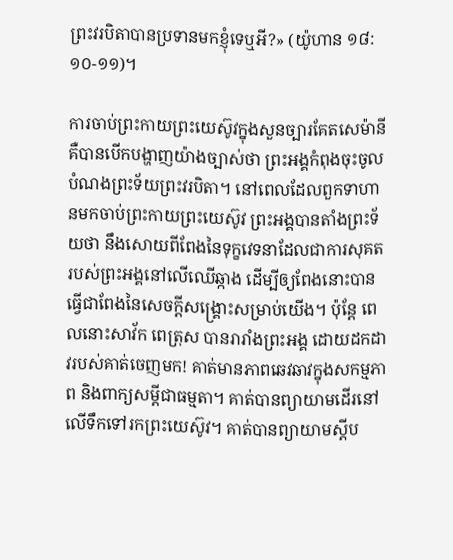ព្រះវរបិតាបានប្រទានមកខ្ញុំទេឬអី?» (យ៉ូហាន ១៨:១០-១១)។

ការចាប់ព្រះកាយព្រះយេស៊ូវក្នុងសួនច្បារគែតសេម៉ានី គឺបានបើកបង្ហាញយ៉ាងច្បាស់ថា ព្រះអង្គកំពុងចុះចូលបំណងព្រះទ័យព្រះវរបិតា។ នៅពេលដែលពួកទាហានមកចាប់ព្រះកាយព្រះយេស៊ូវ ព្រះអង្គបានតាំងព្រះទ័យថា នឹងសោយពីពែងនៃទុក្ខវេទនាដែលជាការសុគតរបស់ព្រះអង្គនៅលើឈើឆ្កាង ដើម្បីឲ្យពែងនោះបានធ្វើជាពែងនៃសេចក្តីសង្គ្រោះសម្រាប់យើង។ ប៉ុន្តែ ពេលនោះសាវ័ក ពេត្រុស បានរារាំងព្រះអង្គ ដោយដកដាវរបស់គាត់ចេញមក! គាត់មានភាពឆេវឆាវក្នុងសកម្មភាព និងពាក្យសម្ដីជាធម្មតា។ គាត់បានព្យាយាមដើរនៅលើទឹកទៅរកព្រះយេស៊ូវ។ គាត់បានព្យាយាមស្តីប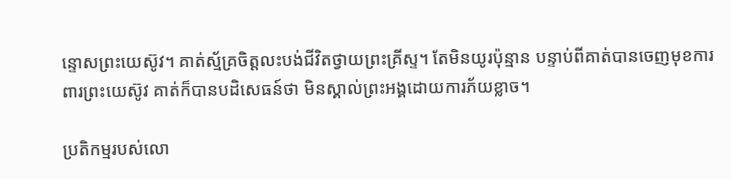ន្ទោសព្រះយេស៊ូវ។ គាត់ស្ម័គ្រចិត្តលះបង់ជីវិតថ្វាយព្រះគ្រីស្ទ។ តែមិនយូរប៉ុន្មាន បន្ទាប់ពីគាត់បានចេញមុខការពារព្រះយេស៊ូវ គាត់ក៏បានបដិសេធន៍ថា មិនស្គាល់ព្រះអង្គដោយការភ័យខ្លាច។

ប្រតិកម្មរបស់លោ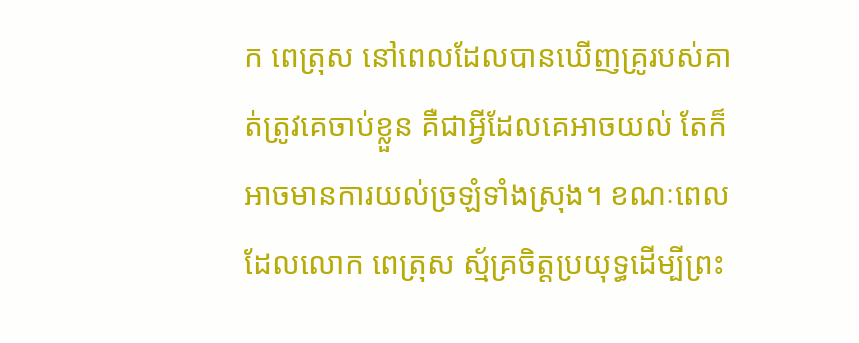ក ពេត្រុស នៅពេលដែលបានឃើញគ្រូរបស់គាត់ត្រូវគេចាប់ខ្លួន គឺជាអ្វីដែលគេអាចយល់ តែក៏អាចមានការយល់ច្រឡំទាំងស្រុង។ ខណៈពេលដែលលោក ពេត្រុស ស្ម័គ្រចិត្តប្រយុទ្ធដើម្បីព្រះ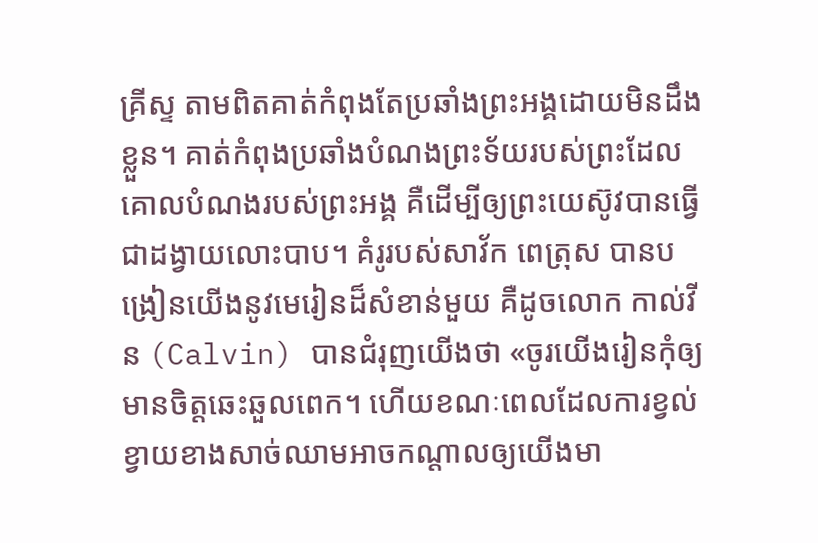គ្រីស្ទ តាមពិតគាត់កំពុងតែប្រឆាំងព្រះអង្គដោយមិនដឹងខ្លួន។ គាត់កំពុងប្រឆាំងបំណងព្រះទ័យរបស់ព្រះដែលគោលបំណងរបស់ព្រះអង្គ គឺដើម្បីឲ្យព្រះយេស៊ូវបានធ្វើជាដង្វាយលោះបាប។ គំរូរបស់សាវ័ក ពេត្រុស បានបង្រៀនយើងនូវមេរៀនដ៏សំខាន់មួយ គឺដូចលោក កាល់វីន (Calvin) បានជំរុញយើងថា «ចូរយើងរៀនកុំឲ្យមានចិត្តឆេះឆួលពេក។ ហើយខណៈពេលដែលការខ្វល់ខ្វាយខាងសាច់ឈាមអាចកណ្ដាលឲ្យយើងមា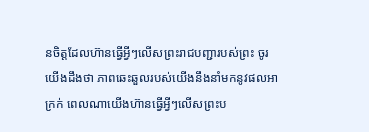នចិត្តដែលហ៊ានធ្វើអ្វីៗលើសព្រះរាជបញ្ជារបស់ព្រះ ចូរយើងដឹងថា ភាពឆេះឆួលរបស់យើងនឹងនាំមកនូវផលអាក្រក់ ពេលណាយើងហ៊ានធ្វើអ្វីៗលើសព្រះប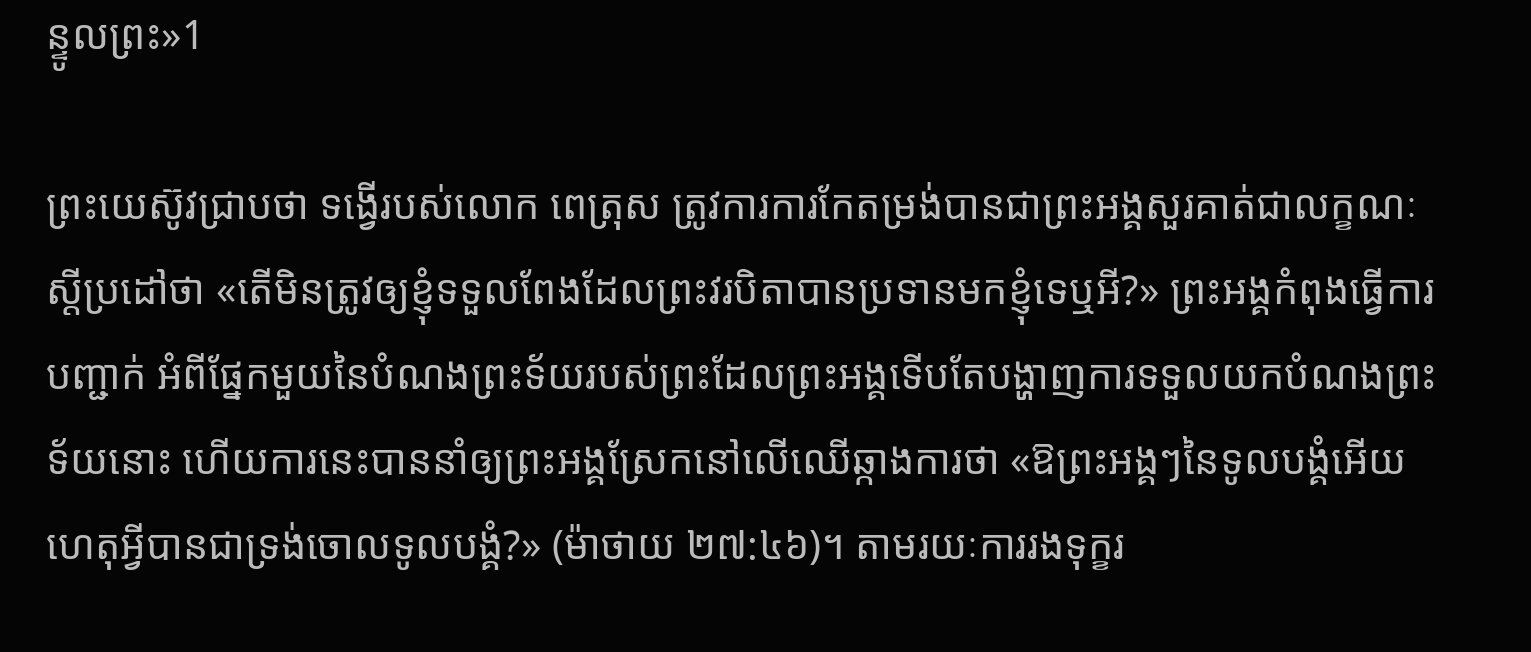ន្ទូលព្រះ»1

ព្រះយេស៊ូវជ្រាបថា ទង្វើរបស់លោក ពេត្រុស ត្រូវការការកែតម្រង់បានជាព្រះអង្គសួរគាត់ជាលក្ខណៈស្តីប្រដៅថា «តើមិនត្រូវឲ្យខ្ញុំទទួលពែងដែលព្រះវរបិតាបានប្រទានមកខ្ញុំទេឬអី?» ព្រះអង្គកំពុងធ្វើការបញ្ជាក់ អំពីផ្នែកមួយនៃបំណងព្រះទ័យរបស់ព្រះដែលព្រះអង្គទើបតែបង្ហាញការទទួលយកបំណងព្រះទ័យនោះ ហើយការនេះបាននាំឲ្យព្រះអង្គស្រែកនៅលើឈើឆ្កាងការថា «ឱព្រះអង្គៗនៃទូលបង្គំអើយ ហេតុអ្វីបានជាទ្រង់ចោលទូលបង្គំ?» (ម៉ាថាយ ២៧:៤៦)។ តាមរយៈការរងទុក្ខរ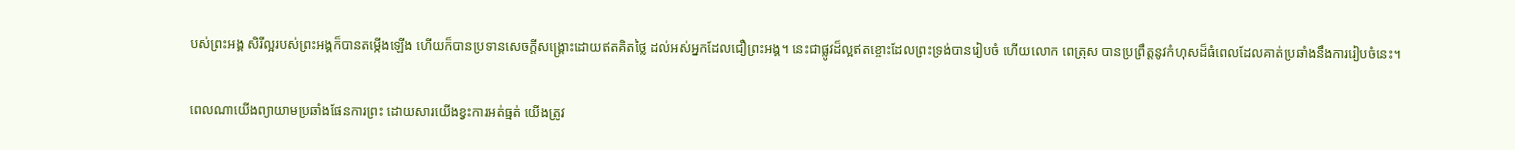បស់ព្រះអង្គ សិរីល្អរបស់ព្រះអង្គក៏បានតម្កើងឡើង ហើយក៏បានប្រទានសេចក្តីសង្គ្រោះដោយឥតគិតថ្លៃ ដល់អស់អ្នកដែលជឿព្រះអង្គ។ នេះជាផ្លូវដ៏ល្អឥតខ្ចោះដែលព្រះទ្រង់បានរៀបចំ ហើយលោក ពេត្រុស បានប្រព្រឹត្តនូវកំហុសដ៏ធំពេលដែលគាត់ប្រឆាំងនឹងការរៀបចំនេះ។

ពេលណាយើងព្យាយាមប្រឆាំងផែនការព្រះ ដោយសារយើងខ្វះការអត់ធ្មត់ យើងត្រូវ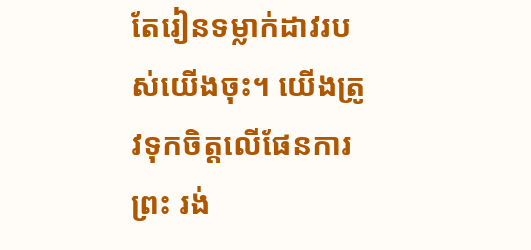តែរៀនទម្លាក់ដាវរបស់យើងចុះ។ យើងត្រូវទុកចិត្តលើផែនការព្រះ រង់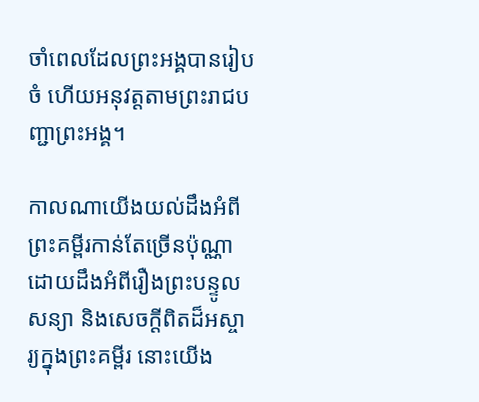ចាំពេលដែលព្រះអង្គបានរៀបចំ ហើយអនុវត្តតាមព្រះរាជបញ្ជាព្រះអង្គ។

កាលណាយើងយល់ដឹងអំពីព្រះគម្ពីរកាន់តែច្រើនប៉ុណ្ណា ដោយដឹងអំពីរឿងព្រះបន្ទូលសន្យា និងសេចក្តីពិតដ៏អស្ចារ្យក្នុងព្រះគម្ពីរ នោះយើង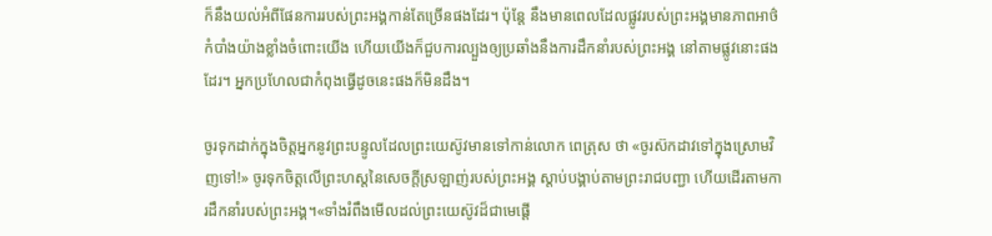ក៏នឹងយល់អំពីផែនការរបស់ព្រះអង្គកាន់តែច្រើនផងដែរ។ ប៉ុន្តែ នឹងមានពេលដែលផ្លូវរបស់ព្រះអង្គមានភាពអាថ៌កំបាំងយ៉ាងខ្លាំងចំពោះយើង ហើយយើងក៏ជួបការល្បួងឲ្យប្រឆាំងនឹងការដឹកនាំរបស់ព្រះអង្គ នៅតាមផ្លូវនោះផងដែរ។ អ្នកប្រហែលជាកំពុងធ្វើដូចនេះផងក៏មិនដឹង។

ចូរទុកដាក់ក្នុងចិត្តអ្នកនូវព្រះបន្ទូលដែលព្រះយេស៊ូវមានទៅកាន់លោក ពេត្រុស ថា «ចូរស៊កដាវទៅក្នុងស្រោមវិញទៅ!» ចូរទុកចិត្តលើព្រះហស្តនៃសេចក្តីស្រឡាញ់របស់ព្រះអង្គ ស្តាប់បង្គាប់តាមព្រះរាជបញ្ជា ហើយដើរតាមការដឹកនាំរបស់ព្រះអង្គ។«ទាំងរំពឹងមើលដល់ព្រះយេស៊ូវដ៏ជាមេផ្ដើ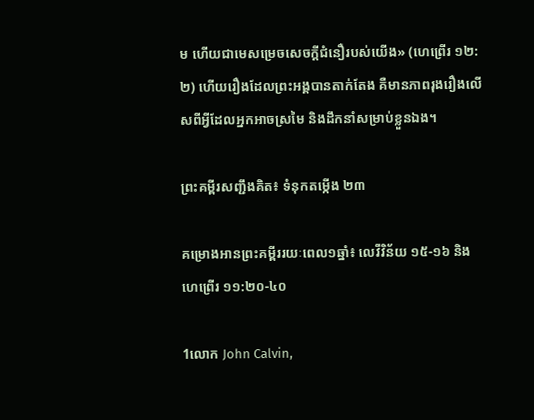ម ហើយជាមេសម្រេចសេចក្តីជំនឿរបស់យើង» (ហេព្រើរ ១២:២) ហើយរឿងដែលព្រះអង្គបានតាក់តែង គឺមានភាពរុងរឿងលើសពីអ្វីដែលអ្នកអាចស្រមៃ និងដឹកនាំសម្រាប់ខ្លួនឯង។

ព្រះគម្ពីរសញ្ជឹងគិត៖ ទំនុកតម្កើង ២៣

គម្រោងអានព្រះគម្ពីររយៈពេល១ឆ្នាំ៖ លេវីវិន័យ ១៥-១៦ និងហេព្រើរ ១១:២០-៤០

1លោក John Calvin,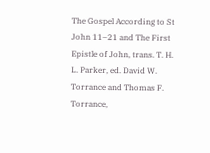The Gospel According to St John 11–21 and The First Epistle of John, trans. T. H. L. Parker, ed. David W. Torrance and Thomas F. Torrance,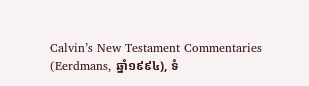Calvin’s New Testament Commentaries (Eerdmans, ឆ្នាំ១៩៩៤), ទំ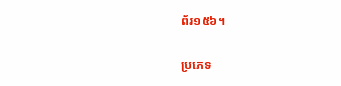ព័រ១៥៦។

ប្រភេទ